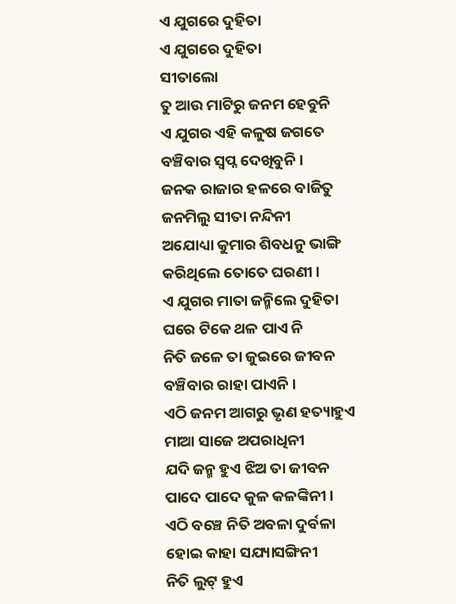ଏ ଯୁଗରେ ଦୁହିତା
ଏ ଯୁଗରେ ଦୁହିତା
ସୀତାଲୋ
ତୁ ଆଉ ମାଟିରୁ ଜନମ ହେବୁନି
ଏ ଯୁଗର ଏହି କଳୁଷ ଜଗତେ
ବଞ୍ଚିବାର ସ୍ବପ୍ନ ଦେଖିବୁନି ।
ଜନକ ରାଜାର ହଳରେ ବାଜିତୁ
ଜନମିଲୁ ସୀତା ନନ୍ଦିନୀ
ଅଯୋଧ୍ୟା କୁମାର ଶିବଧନୁ ଭାଙ୍ଗି
କରିଥିଲେ ତୋତେ ଘରଣୀ ।
ଏ ଯୁଗର ମାତା ଜନ୍ମିଲେ ଦୁହିତା
ଘରେ ଟିକେ ଥଳ ପାଏ ନି
ନିତି ଜଳେ ତା ଜୁଇରେ ଜୀବନ
ବଞ୍ଚିବାର ରାହା ପାଏନି ।
ଏଠି ଜନମ ଆଗରୁ ଭୃଣ ହତ୍ୟାହୁଏ
ମାଆ ସାଜେ ଅପରାଧିନୀ
ଯଦି ଜନ୍ମ ହୁଏ ଝିଅ ତା ଜୀବନ
ପାଦେ ପାଦେ କୁଳ କଳଙ୍କିନୀ ।
ଏଠି ବଞ୍ଚେ ନିତି ଅବଳା ଦୁର୍ବଳା
ହୋଇ କାହା ସଯ୍ୟାସଙ୍ଗିନୀ
ନିତି ଲୁଟ୍ ହୁଏ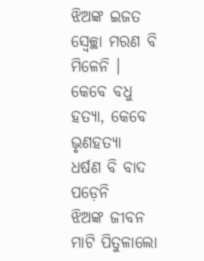ଝିଅଙ୍କ ଇଜତ
ସ୍ବେଚ୍ଛା ମରଣ ବି ମିଳେନି ।
କେବେ ବଧୁ ହତ୍ୟା, କେବେ ଭୃଣହତ୍ୟା
ଧର୍ଷଣ ବି ବାଦ ପଡ଼େନି
ଝିଅଙ୍କ ଜୀବନ ମାଟି ପିତୁଳାଲୋ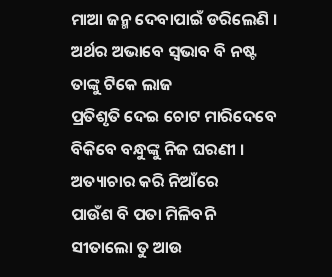ମାଆ ଜନ୍ମ ଦେବାପାଇଁ ଡରିଲେଣି ।
ଅର୍ଥର ଅଭାବେ ସ୍ବଭାବ ବି ନଷ୍ଟ
ତାଙ୍କୁ ଟିକେ ଲାଜ
ପ୍ରତିଶୃତି ଦେଇ ଚୋଟ ମାରିଦେବେ
ବିକିବେ ବନ୍ଧୁଙ୍କୁ ନିଜ ଘରଣୀ ।
ଅତ୍ୟାଚାର କରି ନିଆଁରେ
ପାଉଁଶ ବି ପତା ମିଳିବନି
ସୀତାଲୋ ତୁ ଆଉ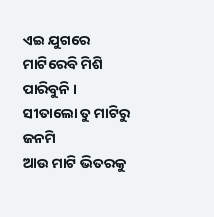ଏଇ ଯୁଗରେ
ମାଟିରେବି ମିଶି ପାରିବୁନି ।
ସୀତାଲୋ ତୁ ମାଟିରୁ ଜନମି
ଆଉ ମାଟି ଭିତରକୁ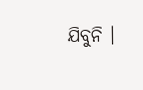ଯିବୁନି ।